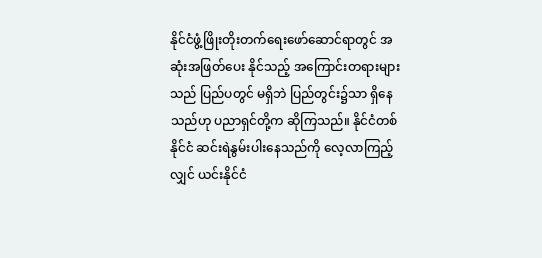နိုင်ငံဖွံ့ဖြိုးတိုးတက်ရေးဖော်ဆောင်ရာတွင် အဆုံးအဖြတ်ပေး နိုင်သည့် အကြောင်းတရားများသည် ပြည်ပတွင် မရှိဘဲ ပြည်တွင်း၌သာ ရှိနေသည်ဟု ပညာရှင်တို့က ဆိုကြသည်။ နိုင်ငံတစ်နိုင်ငံ ဆင်းရဲနွမ်းပါးနေသည်ကို လေ့လာကြည့်လျှင် ယင်းနိုင်ငံ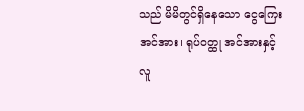သည် မိမိတွင်ရှိနေသော ငွေကြေးအင်အား၊ ရုပ်ဝတ္ထု အင်အားနှင့် လူ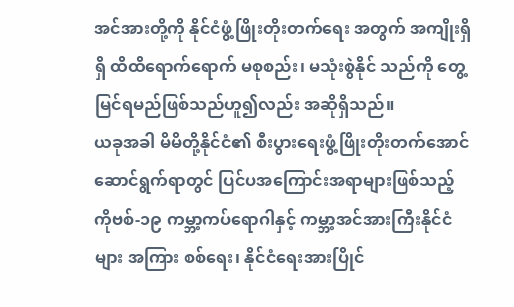အင်အားတို့ကို နိုင်ငံဖွံ့ဖြိုးတိုးတက်ရေး အတွက် အကျိုးရှိရှိ ထိထိရောက်ရောက် မစုစည်း၊ မသုံးစွဲနိုင် သည်ကို တွေ့မြင်ရမည်ဖြစ်သည်ဟူ၍လည်း အဆိုရှိသည်။
ယခုအခါ မိမိတို့နိုင်ငံ၏ စီးပွားရေးဖွံ့ဖြိုးတိုးတက်အောင် ဆောင်ရွက်ရာတွင် ပြင်ပအကြောင်းအရာများဖြစ်သည့် ကိုဗစ်-၁၉ ကမ္ဘာ့ကပ်ရောဂါနှင့် ကမ္ဘာ့အင်အားကြီးနိုင်ငံများ အကြား စစ်ရေး၊ နိုင်ငံရေးအားပြိုင်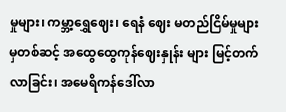မှုများ၊ ကမ္ဘာ့ရွှေဈေး၊ ရေနံ ဈေး မတည်ငြိမ်မှုများမှတစ်ဆင့် အထွေထွေကုန်ဈေးနှုန်း များ မြင့်တက်လာခြင်း၊ အမေရိကန်ဒေါ်လာ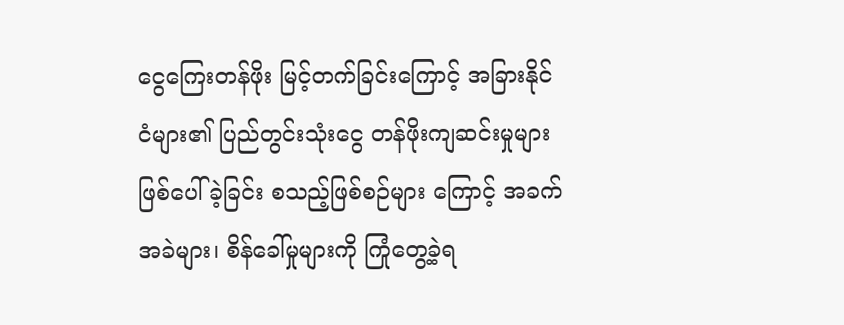ငွေကြေးတန်ဖိုး မြင့်တက်ခြင်းကြောင့် အခြားနိုင်ငံများ၏ ပြည်တွင်းသုံးငွေ တန်ဖိုးကျဆင်းမှုများ ဖြစ်ပေါ်ခဲ့ခြင်း စသည့်ဖြစ်စဉ်များ ကြောင့် အခက်အခဲများ၊ စိန်ခေါ်မှုများကို ကြုံတွေ့ခဲ့ရ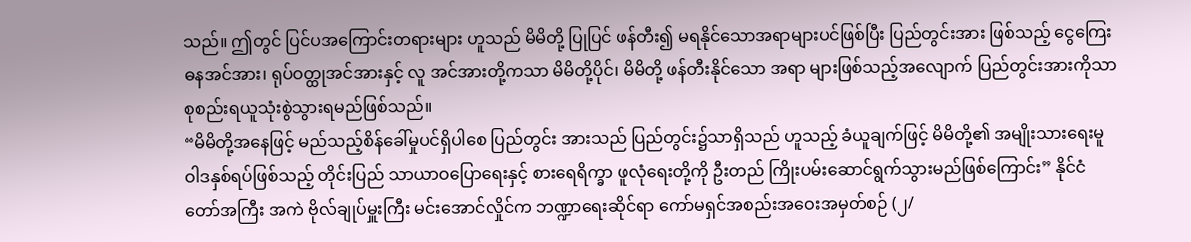သည်။ ဤတွင် ပြင်ပအကြောင်းတရားများ ဟူသည် မိမိတို့ ပြုပြင် ဖန်တီး၍ မရနိုင်သောအရာများပင်ဖြစ်ပြီး ပြည်တွင်းအား ဖြစ်သည့် ငွေကြေးဓနအင်အား၊ ရုပ်ဝတ္ထုအင်အားနှင့် လူ အင်အားတို့ကသာ မိမိတို့ပိုင်၊ မိမိတို့ ဖန်တီးနိုင်သော အရာ များဖြစ်သည့်အလျောက် ပြည်တွင်းအားကိုသာ စုစည်းရယူသုံးစွဲသွားရမည်ဖြစ်သည်။
“မိမိတို့အနေဖြင့် မည်သည့်စိန်ခေါ်မှုပင်ရှိပါစေ ပြည်တွင်း အားသည် ပြည်တွင်း၌သာရှိသည် ဟူသည့် ခံယူချက်ဖြင့် မိမိတို့၏ အမျိုးသားရေးမူဝါဒနှစ်ရပ်ဖြစ်သည့် တိုင်းပြည် သာယာဝပြောရေးနှင့် စားရေရိက္ခာ ဖူလုံရေးတို့ကို ဦးတည် ကြိုးပမ်းဆောင်ရွက်သွားမည်ဖြစ်ကြောင်း” နိုင်ငံတော်အကြီး အကဲ ဗိုလ်ချုပ်မှူးကြီး မင်းအောင်လှိုင်က ဘဏ္ဍာရေးဆိုင်ရာ ကော်မရှင်အစည်းအဝေးအမှတ်စဉ် (၂/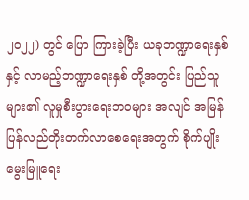၂၀၂၂) တွင် ပြော ကြားခဲ့ပြီး ယခုဘဏ္ဍာရေးနှစ်နှင့် လာမည့်ဘဏ္ဍာရေးနှစ် တို့အတွင်း ပြည်သူများ၏ လူမှုစီးပွားရေးဘဝများ အလျင် အမြန် ပြန်လည်တိုးတက်လာစေရေးအတွက် စိုက်ပျိုး မွေးမြူရေး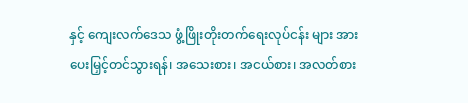နှင့် ကျေးလက်ဒေသ ဖွံ့ဖြိုးတိုးတက်ရေးလုပ်ငန်း များ အားပေးမြှင့်တင်သွားရန်၊ အသေးစား၊ အငယ်စား၊ အလတ်စား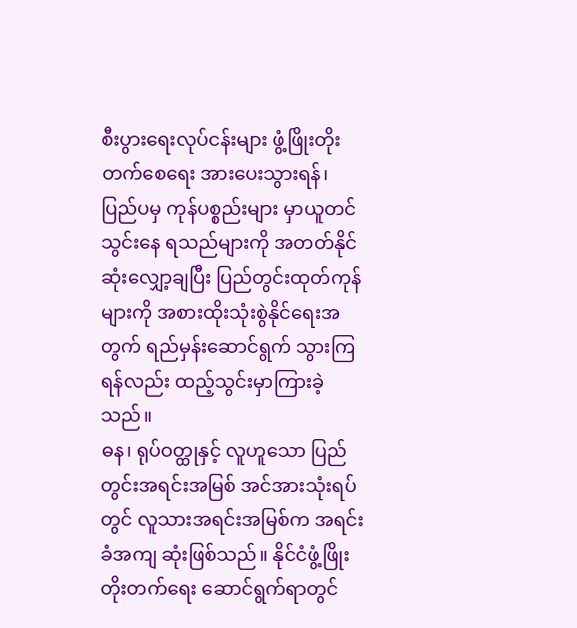စီးပွားရေးလုပ်ငန်းများ ဖွံ့ဖြိုးတိုးတက်စေရေး အားပေးသွားရန်၊ ပြည်ပမှ ကုန်ပစ္စည်းများ မှာယူတင်သွင်းနေ ရသည်များကို အတတ်နိုင်ဆုံးလျှော့ချပြီး ပြည်တွင်းထုတ်ကုန် များကို အစားထိုးသုံးစွဲနိုင်ရေးအတွက် ရည်မှန်းဆောင်ရွက် သွားကြရန်လည်း ထည့်သွင်းမှာကြားခဲ့သည်။
ဓန၊ ရုပ်ဝတ္ထုနှင့် လူဟူသော ပြည်တွင်းအရင်းအမြစ် အင်အားသုံးရပ်တွင် လူသားအရင်းအမြစ်က အရင်းခံအကျ ဆုံးဖြစ်သည်။ နိုင်ငံဖွံ့ဖြိုးတိုးတက်ရေး ဆောင်ရွက်ရာတွင်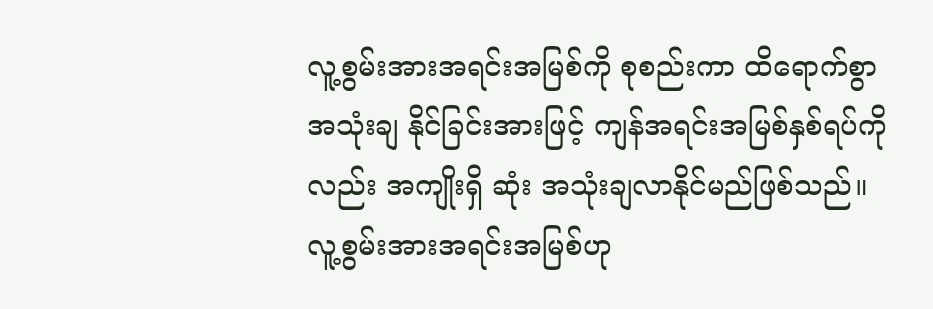လူ့စွမ်းအားအရင်းအမြစ်ကို စုစည်းကာ ထိရောက်စွာအသုံးချ နိုင်ခြင်းအားဖြင့် ကျန်အရင်းအမြစ်နှစ်ရပ်ကိုလည်း အကျိုးရှိ ဆုံး အသုံးချလာနိုင်မည်ဖြစ်သည်။ လူ့စွမ်းအားအရင်းအမြစ်ဟု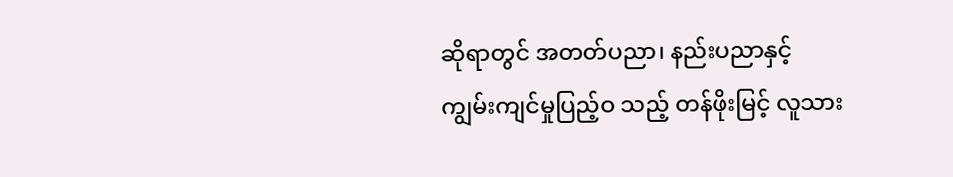ဆိုရာတွင် အတတ်ပညာ၊ နည်းပညာနှင့် ကျွမ်းကျင်မှုပြည့်ဝ သည့် တန်ဖိုးမြင့် လူသား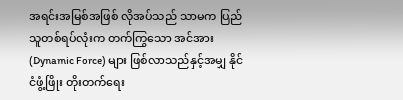အရင်းအမြစ်အဖြစ် လိုအပ်သည် သာမက ပြည်သူတစ်ရပ်လုံးက တက်ကြွသော အင်အား (Dynamic Force) များ ဖြစ်လာသည်နှင့်အမျှ နိုင်ငံဖွံ့ဖြိုး တိုးတက်ရေး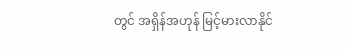တွင် အရှိန်အဟုန် မြင့်မားလာနိုင်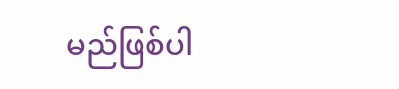မည်ဖြစ်ပါ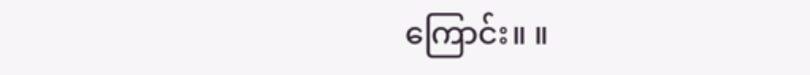ကြောင်း။ ။